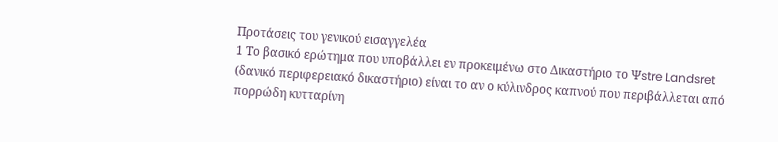Προτάσεις του γενικού εισαγγελέα
1 Το βασικό ερώτημα που υποβάλλει εν προκειμένω στο Δικαστήριο το Ψstre Landsret (δανικό περιφερειακό δικαστήριο) είναι το αν ο κύλινδρος καπνού που περιβάλλεται από πορρώδη κυτταρίνη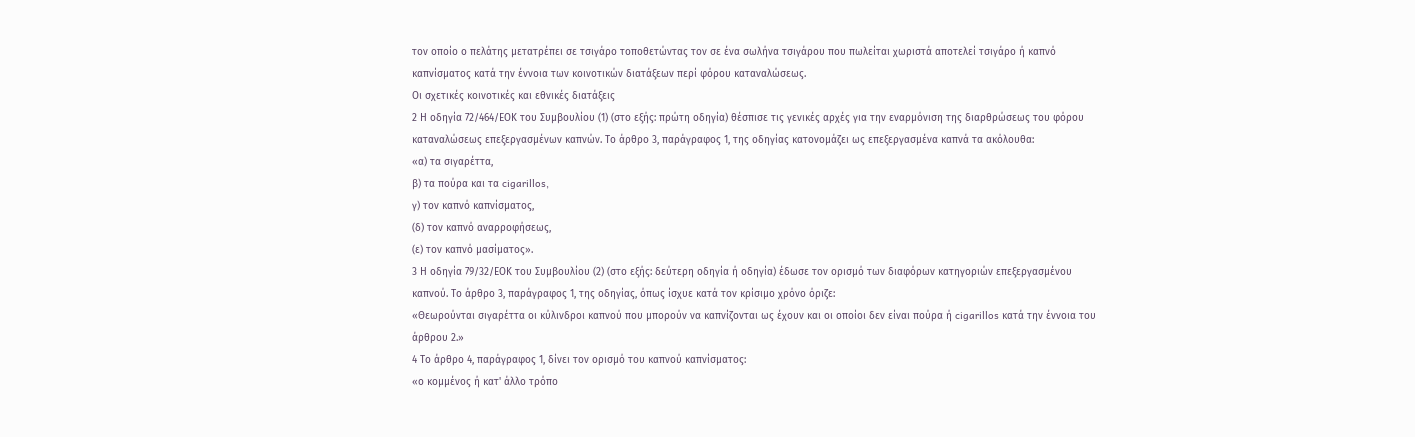τον οποίο ο πελάτης μετατρέπει σε τσιγάρο τοποθετώντας τον σε ένα σωλήνα τσιγάρου που πωλείται χωριστά αποτελεί τσιγάρο ή καπνό καπνίσματος κατά την έννοια των κοινοτικών διατάξεων περί φόρου καταναλώσεως.
Οι σχετικές κοινοτικές και εθνικές διατάξεις
2 Η οδηγία 72/464/ΕΟΚ του Συμβουλίου (1) (στο εξής: πρώτη οδηγία) θέσπισε τις γενικές αρχές για την εναρμόνιση της διαρθρώσεως του φόρου καταναλώσεως επεξεργασμένων καπνών. Το άρθρο 3, παράγραφος 1, της οδηγίας κατονομάζει ως επεξεργασμένα καπνά τα ακόλουθα:
«α) τα σιγαρέττα,
β) τα πούρα και τα cigarillos,
γ) τον καπνό καπνίσματος,
(δ) τον καπνό αναρροφήσεως,
(ε) τον καπνό μασίματος».
3 Η οδηγία 79/32/ΕΟΚ του Συμβουλίου (2) (στο εξής: δεύτερη οδηγία ή οδηγία) έδωσε τον ορισμό των διαφόρων κατηγοριών επεξεργασμένου καπνού. Το άρθρο 3, παράγραφος 1, της οδηγίας, όπως ίσχυε κατά τον κρίσιμο χρόνο όριζε:
«Θεωρούνται σιγαρέττα οι κύλινδροι καπνού που μπορούν να καπνίζονται ως έχουν και οι οποίοι δεν είναι πούρα ή cigarillos κατά την έννοια του άρθρου 2.»
4 Το άρθρο 4, παράγραφος 1, δίνει τον ορισμό του καπνού καπνίσματος:
«ο κομμένος ή κατ' άλλο τρόπο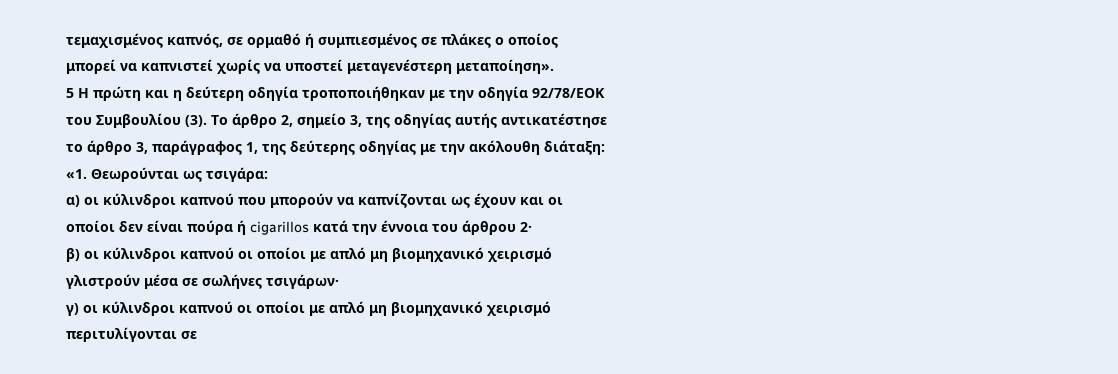τεμαχισμένος καπνός, σε ορμαθό ή συμπιεσμένος σε πλάκες ο οποίος μπορεί να καπνιστεί χωρίς να υποστεί μεταγενέστερη μεταποίηση».
5 Η πρώτη και η δεύτερη οδηγία τροποποιήθηκαν με την οδηγία 92/78/ΕΟΚ του Συμβουλίου (3). Το άρθρο 2, σημείο 3, της οδηγίας αυτής αντικατέστησε το άρθρο 3, παράγραφος 1, της δεύτερης οδηγίας με την ακόλουθη διάταξη:
«1. Θεωρούνται ως τσιγάρα:
α) οι κύλινδροι καπνού που μπορούν να καπνίζονται ως έχουν και οι οποίοι δεν είναι πούρα ή cigarillos κατά την έννοια του άρθρου 2·
β) οι κύλινδροι καπνού οι οποίοι με απλό μη βιομηχανικό χειρισμό γλιστρούν μέσα σε σωλήνες τσιγάρων·
γ) οι κύλινδροι καπνού οι οποίοι με απλό μη βιομηχανικό χειρισμό περιτυλίγονται σε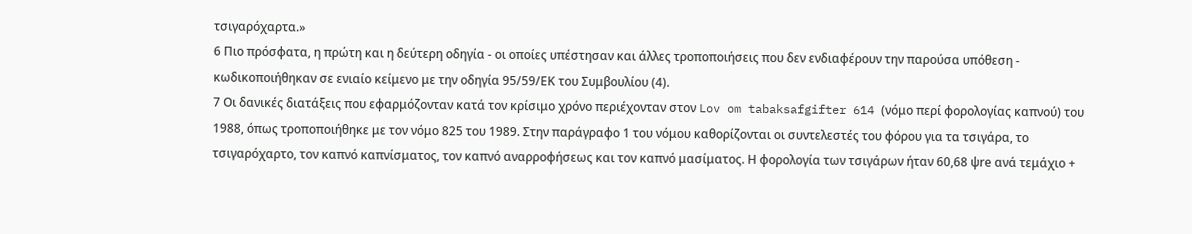τσιγαρόχαρτα.»
6 Πιο πρόσφατα, η πρώτη και η δεύτερη οδηγία - οι οποίες υπέστησαν και άλλες τροποποιήσεις που δεν ενδιαφέρουν την παρούσα υπόθεση - κωδικοποιήθηκαν σε ενιαίο κείμενο με την οδηγία 95/59/ΕΚ του Συμβουλίου (4).
7 Οι δανικές διατάξεις που εφαρμόζονταν κατά τον κρίσιμο χρόνο περιέχονταν στον Lov om tabaksafgifter 614 (νόμο περί φορολογίας καπνού) του 1988, όπως τροποποιήθηκε με τον νόμο 825 του 1989. Στην παράγραφο 1 του νόμου καθορίζονται οι συντελεστές του φόρου για τα τσιγάρα, το τσιγαρόχαρτο, τον καπνό καπνίσματος, τον καπνό αναρροφήσεως και τον καπνό μασίματος. Η φορολογία των τσιγάρων ήταν 60,68 ψre ανά τεμάχιο +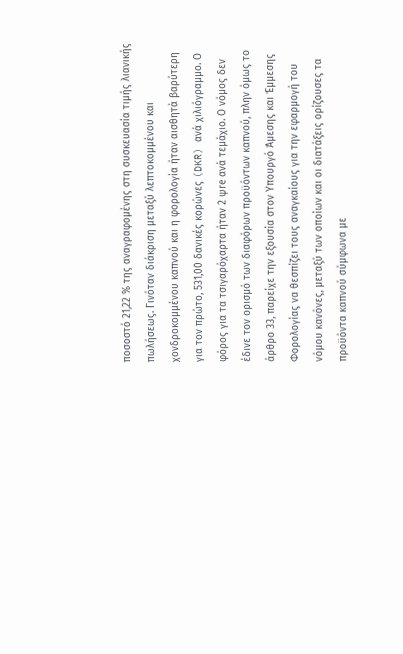ποσοστό 21,22 % της αναγραφομένης στη συσκευασία τιμής λιανικής πωλήσεως. Γινόταν διάκριση μεταξύ λεπτοκομμένου και χονδροκομμένου καπνού και η φορολογία ήταν αισθητά βαρύτερη για τον πρώτο, 531,00 δανικές κορώνες (DKR) ανά χιλιόγραμμο. Ο φόρος για τα τσιγαρόχαρτα ήταν 2 ψre ανά τεμάχιο. Ο νόμος δεν έδινε τον ορισμό των διαφόρων προϋόντων καπνού, πλην όμως το άρθρο 33, παρείχε την εξουσία στον Υπουργό Άμεσης και Έμμεσης Φορολογίας να θεσπίζει τους αναγκαίους για την εφαρμογή του νόμου κανόνες, μεταξύ των οποίων και οι διατάξεις ορίζουσες τα προϋόντα καπνού σύμφωνα με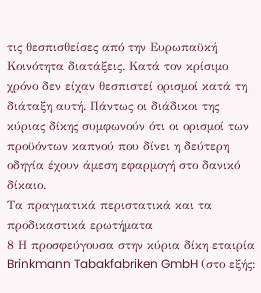τις θεσπισθείσες από την Ευρωπαϋκή Κοινότητα διατάξεις. Κατά τον κρίσιμο χρόνο δεν είχαν θεσπιστεί ορισμοί κατά τη διάταξη αυτή. Πάντως οι διάδικοι της κύριας δίκης συμφωνούν ότι οι ορισμοί των προϋόντων καπνού που δίνει η δεύτερη οδηγία έχουν άμεση εφαρμογή στο δανικό δίκαιο.
Τα πραγματικά περιστατικά και τα προδικαστικά ερωτήματα
8 Η προσφεύγουσα στην κύρια δίκη εταιρία Brinkmann Tabakfabriken GmbH (στο εξής: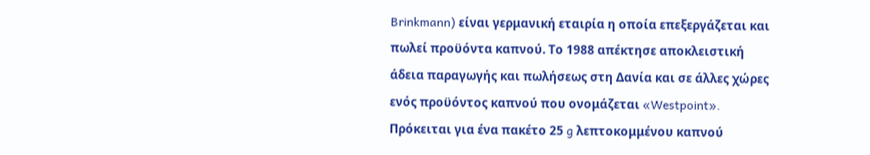Brinkmann) είναι γερμανική εταιρία η οποία επεξεργάζεται και πωλεί προϋόντα καπνού. Το 1988 απέκτησε αποκλειστική άδεια παραγωγής και πωλήσεως στη Δανία και σε άλλες χώρες ενός προϋόντος καπνού που ονομάζεται «Westpoint». Πρόκειται για ένα πακέτο 25 g λεπτοκομμένου καπνού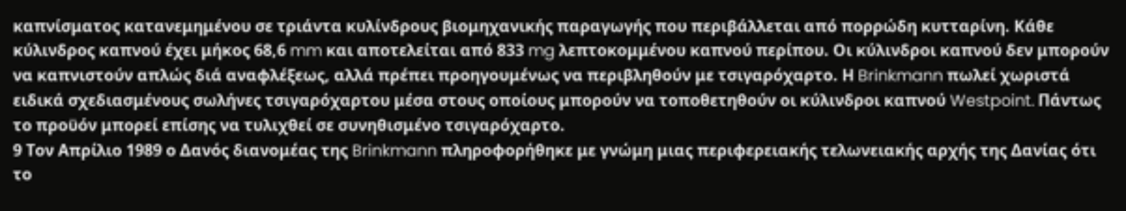καπνίσματος κατανεμημένου σε τριάντα κυλίνδρους βιομηχανικής παραγωγής που περιβάλλεται από πορρώδη κυτταρίνη. Κάθε κύλινδρος καπνού έχει μήκος 68,6 mm και αποτελείται από 833 mg λεπτοκομμένου καπνού περίπου. Οι κύλινδροι καπνού δεν μπορούν να καπνιστούν απλώς διά αναφλέξεως, αλλά πρέπει προηγουμένως να περιβληθούν με τσιγαρόχαρτο. Η Brinkmann πωλεί χωριστά ειδικά σχεδιασμένους σωλήνες τσιγαρόχαρτου μέσα στους οποίους μπορούν να τοποθετηθούν οι κύλινδροι καπνού Westpoint. Πάντως το προϋόν μπορεί επίσης να τυλιχθεί σε συνηθισμένο τσιγαρόχαρτο.
9 Τον Απρίλιο 1989 ο Δανός διανομέας της Brinkmann πληροφορήθηκε με γνώμη μιας περιφερειακής τελωνειακής αρχής της Δανίας ότι το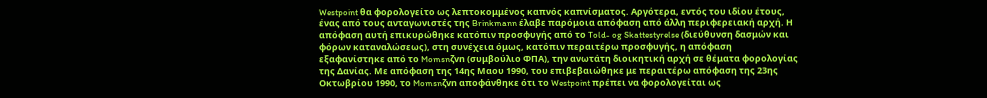Westpoint θα φορολογείτο ως λεπτοκομμένος καπνός καπνίσματος. Αργότερα, εντός του ιδίου έτους, ένας από τους ανταγωνιστές της Brinkmann έλαβε παρόμοια απόφαση από άλλη περιφερειακή αρχή. Η απόφαση αυτή επικυρώθηκε κατόπιν προσφυγής από το Told- og Skattestyrelse (διεύθυνση δασμών και φόρων καταναλώσεως), στη συνέχεια όμως, κατόπιν περαιτέρω προσφυγής, η απόφαση εξαφανίστηκε από το Momsnζvn (συμβούλιο ΦΠΑ), την ανωτάτη διοικητική αρχή σε θέματα φορολογίας της Δανίας. Με απόφαση της 14ης Μαου 1990, του επιβεβαιώθηκε με περαιτέρω απόφαση της 23ης Οκτωβρίου 1990, το Momsnζvn αποφάνθηκε ότι το Westpoint πρέπει να φορολογείται ως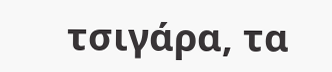τσιγάρα, τα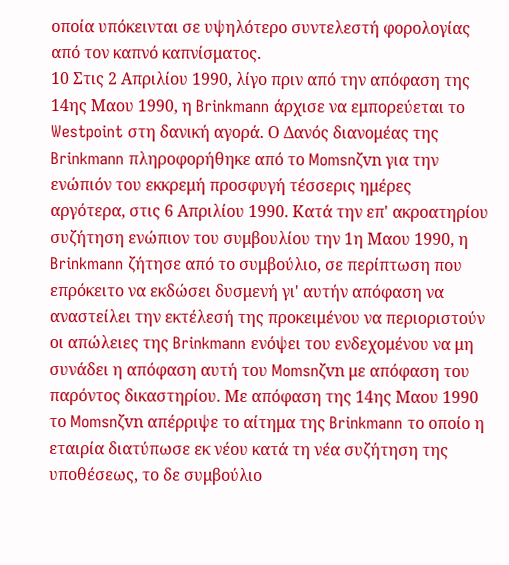οποία υπόκεινται σε υψηλότερο συντελεστή φορολογίας από τον καπνό καπνίσματος.
10 Στις 2 Απριλίου 1990, λίγο πριν από την απόφαση της 14ης Μαου 1990, η Brinkmann άρχισε να εμπορεύεται το Westpoint στη δανική αγορά. Ο Δανός διανομέας της Brinkmann πληροφορήθηκε από το Momsnζvn για την ενώπιόν του εκκρεμή προσφυγή τέσσερις ημέρες αργότερα, στις 6 Απριλίου 1990. Κατά την επ' ακροατηρίου συζήτηση ενώπιον του συμβουλίου την 1η Μαου 1990, η Brinkmann ζήτησε από το συμβούλιο, σε περίπτωση που επρόκειτο να εκδώσει δυσμενή γι' αυτήν απόφαση να αναστείλει την εκτέλεσή της προκειμένου να περιοριστούν οι απώλειες της Brinkmann ενόψει του ενδεχομένου να μη συνάδει η απόφαση αυτή του Momsnζvn με απόφαση του παρόντος δικαστηρίου. Με απόφαση της 14ης Μαου 1990 το Momsnζvn απέρριψε το αίτημα της Brinkmann το οποίο η εταιρία διατύπωσε εκ νέου κατά τη νέα συζήτηση της υποθέσεως, το δε συμβούλιο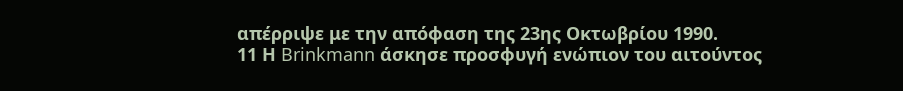απέρριψε με την απόφαση της 23ης Οκτωβρίου 1990.
11 Η Brinkmann άσκησε προσφυγή ενώπιον του αιτούντος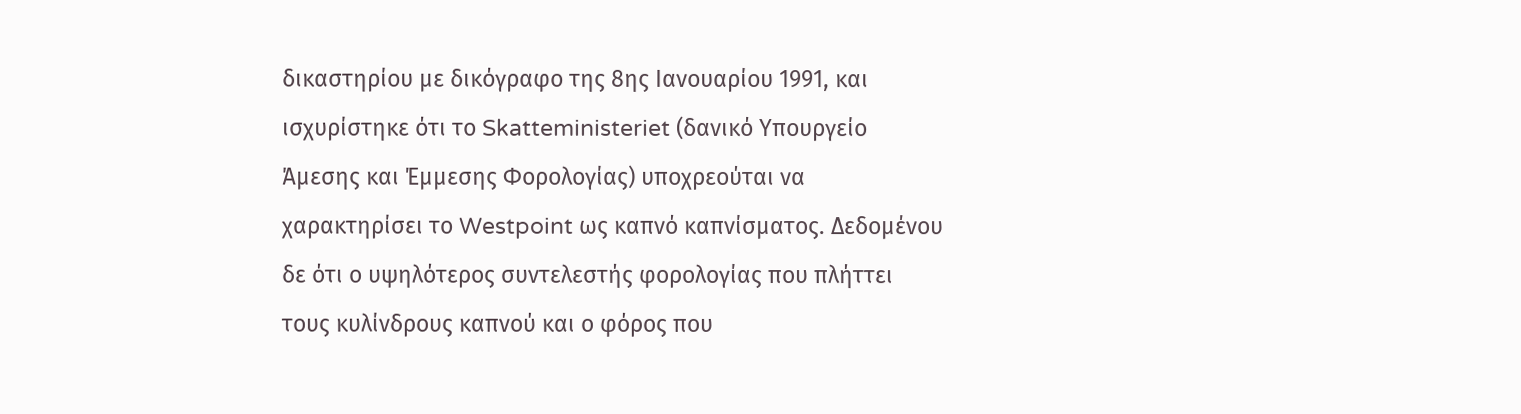δικαστηρίου με δικόγραφο της 8ης Ιανουαρίου 1991, και ισχυρίστηκε ότι το Skatteministeriet (δανικό Υπουργείο Άμεσης και Έμμεσης Φορολογίας) υποχρεούται να χαρακτηρίσει το Westpoint ως καπνό καπνίσματος. Δεδομένου δε ότι ο υψηλότερος συντελεστής φορολογίας που πλήττει τους κυλίνδρους καπνού και ο φόρος που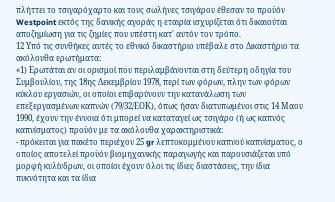πλήττει το τσιγαρόχαρτο και τους σωλήνες τσιγάρου έθεσαν το προϋόν Westpoint εκτός της δανικής αγοράς η εταιρία ισχυρίζεται ότι δικαιούται αποζημίωση για τις ζημίες που υπέστη κατ' αυτόν τον τρόπο.
12 Υπό τις συνθήκες αυτές το εθνικό δικαστήριο υπέβαλε στο Δικαστήριο τα ακόλουθα ερωτήματα:
«1) Ερωτάται αν οι ορισμοί που περιλαμβάνονται στη δεύτερη οδηγία του Συμβουλίου, της 18ης Δεκεμβρίου 1978, περί των φόρων, πλην των φόρων κύκλου εργασιών, οι οποίοι επιβαρύνουν την κατανάλωση των επεξεργασμένων καπνών (79/32/ΕΟΚ), όπως ήσαν διατυπωμένοι στις 14 Μαου 1990, έχουν την έννοια ότι μπορεί να καταταγεί ως τσιγάρο (ή ως καπνός καπνίσματος) προϋόν με τα ακόλουθα χαρακτηριστικά:
- πρόκειται για πακέτο περιέχον 25 gr λεπτοκομμένου καπνού καπνίσματος, ο οποίος αποτελεί προϋόν βιομηχανικής παραγωγής και παρουσιάζεται υπό μορφή κυλίνδρων, οι οποίοι έχουν όλοι τις ίδιες διαστάσεις, την ίδια πυκνότητα και τα ίδια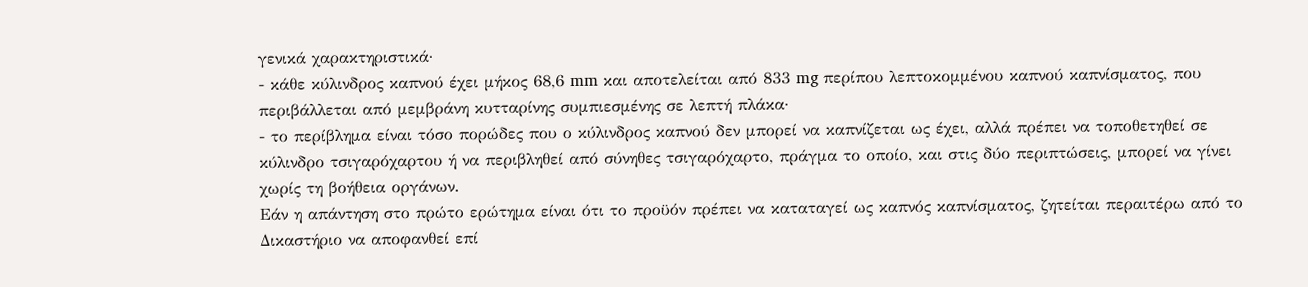γενικά χαρακτηριστικά·
- κάθε κύλινδρος καπνού έχει μήκος 68,6 mm και αποτελείται από 833 mg περίπου λεπτοκομμένου καπνού καπνίσματος, που περιβάλλεται από μεμβράνη κυτταρίνης συμπιεσμένης σε λεπτή πλάκα·
- το περίβλημα είναι τόσο πορώδες που ο κύλινδρος καπνού δεν μπορεί να καπνίζεται ως έχει, αλλά πρέπει να τοποθετηθεί σε κύλινδρο τσιγαρόχαρτου ή να περιβληθεί από σύνηθες τσιγαρόχαρτο, πράγμα το οποίο, και στις δύο περιπτώσεις, μπορεί να γίνει χωρίς τη βοήθεια οργάνων.
Εάν η απάντηση στο πρώτο ερώτημα είναι ότι το προϋόν πρέπει να καταταγεί ως καπνός καπνίσματος, ζητείται περαιτέρω από το Δικαστήριο να αποφανθεί επί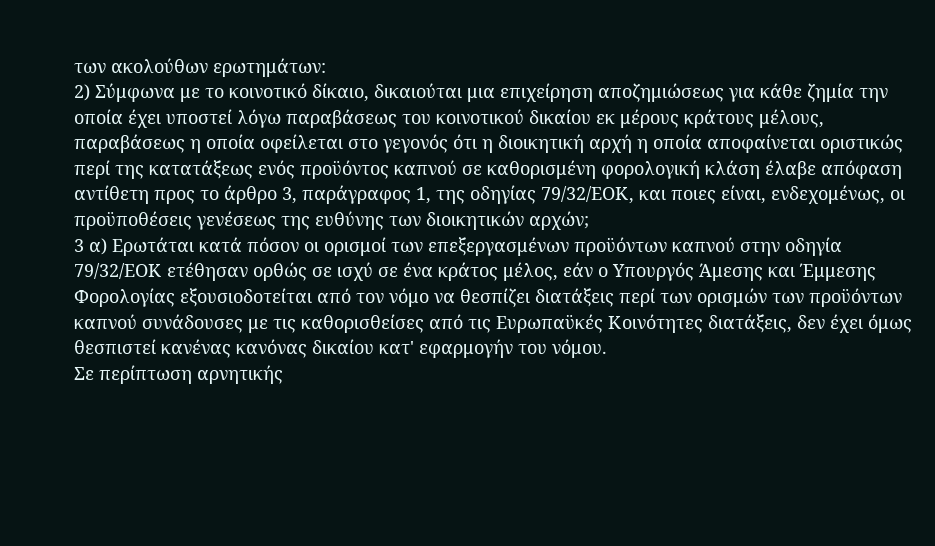των ακολούθων ερωτημάτων:
2) Σύμφωνα με το κοινοτικό δίκαιο, δικαιούται μια επιχείρηση αποζημιώσεως για κάθε ζημία την οποία έχει υποστεί λόγω παραβάσεως του κοινοτικού δικαίου εκ μέρους κράτους μέλους, παραβάσεως η οποία οφείλεται στο γεγονός ότι η διοικητική αρχή η οποία αποφαίνεται οριστικώς περί της κατατάξεως ενός προϋόντος καπνού σε καθορισμένη φορολογική κλάση έλαβε απόφαση αντίθετη προς το άρθρο 3, παράγραφος 1, της οδηγίας 79/32/ΕΟΚ, και ποιες είναι, ενδεχομένως, οι προϋποθέσεις γενέσεως της ευθύνης των διοικητικών αρχών;
3 α) Ερωτάται κατά πόσον οι ορισμοί των επεξεργασμένων προϋόντων καπνού στην οδηγία 79/32/ΕΟΚ ετέθησαν ορθώς σε ισχύ σε ένα κράτος μέλος, εάν ο Υπουργός Άμεσης και Έμμεσης Φορολογίας εξουσιοδοτείται από τον νόμο να θεσπίζει διατάξεις περί των ορισμών των προϋόντων καπνού συνάδουσες με τις καθορισθείσες από τις Ευρωπαϋκές Κοινότητες διατάξεις, δεν έχει όμως θεσπιστεί κανένας κανόνας δικαίου κατ' εφαρμογήν του νόμου.
Σε περίπτωση αρνητικής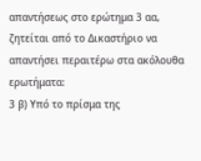απαντήσεως στο ερώτημα 3 αα, ζητείται από το Δικαστήριο να απαντήσει περαιτέρω στα ακόλουθα ερωτήματα:
3 β) Υπό το πρίσμα της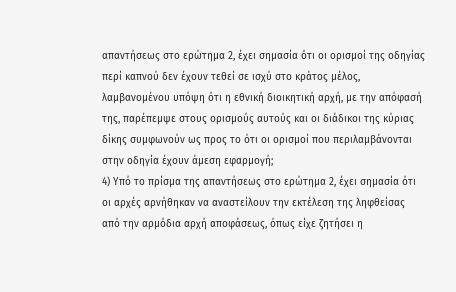απαντήσεως στο ερώτημα 2, έχει σημασία ότι οι ορισμοί της οδηγίας περί καπνού δεν έχουν τεθεί σε ισχύ στο κράτος μέλος, λαμβανομένου υπόψη ότι η εθνική διοικητική αρχή, με την απόφασή της, παρέπεμψε στους ορισμούς αυτούς και οι διάδικοι της κύριας δίκης συμφωνούν ως προς το ότι οι ορισμοί που περιλαμβάνονται στην οδηγία έχουν άμεση εφαρμογή;
4) Υπό το πρίσμα της απαντήσεως στο ερώτημα 2, έχει σημασία ότι οι αρχές αρνήθηκαν να αναστείλουν την εκτέλεση της ληφθείσας από την αρμόδια αρχή αποφάσεως, όπως είχε ζητήσει η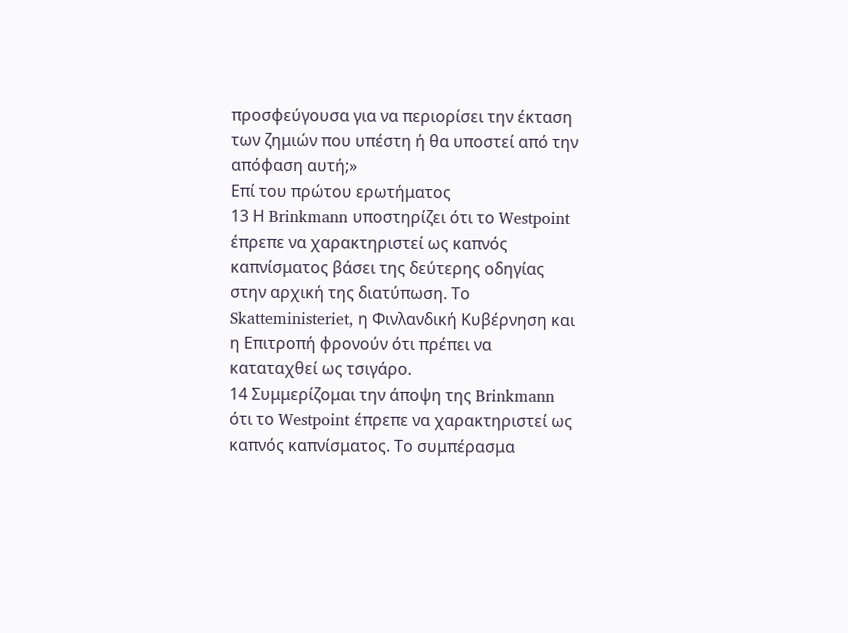προσφεύγουσα για να περιορίσει την έκταση των ζημιών που υπέστη ή θα υποστεί από την απόφαση αυτή;»
Επί του πρώτου ερωτήματος
13 Η Brinkmann υποστηρίζει ότι το Westpoint έπρεπε να χαρακτηριστεί ως καπνός καπνίσματος βάσει της δεύτερης οδηγίας στην αρχική της διατύπωση. Το Skatteministeriet, η Φινλανδική Κυβέρνηση και η Επιτροπή φρονούν ότι πρέπει να καταταχθεί ως τσιγάρο.
14 Συμμερίζομαι την άποψη της Brinkmann ότι το Westpoint έπρεπε να χαρακτηριστεί ως καπνός καπνίσματος. Το συμπέρασμα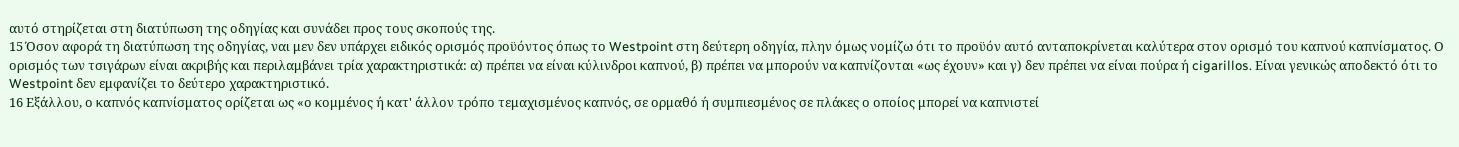αυτό στηρίζεται στη διατύπωση της οδηγίας και συνάδει προς τους σκοπούς της.
15 Όσον αφορά τη διατύπωση της οδηγίας, ναι μεν δεν υπάρχει ειδικός ορισμός προϋόντος όπως το Westpoint στη δεύτερη οδηγία, πλην όμως νομίζω ότι το προϋόν αυτό ανταποκρίνεται καλύτερα στον ορισμό του καπνού καπνίσματος. Ο ορισμός των τσιγάρων είναι ακριβής και περιλαμβάνει τρία χαρακτηριστικά: α) πρέπει να είναι κύλινδροι καπνού, β) πρέπει να μπορούν να καπνίζονται «ως έχουν» και γ) δεν πρέπει να είναι πούρα ή cigarillos. Είναι γενικώς αποδεκτό ότι το Westpoint δεν εμφανίζει το δεύτερο χαρακτηριστικό.
16 Εξάλλου, ο καπνός καπνίσματος ορίζεται ως «ο κομμένος ή κατ' άλλον τρόπο τεμαχισμένος καπνός, σε ορμαθό ή συμπιεσμένος σε πλάκες ο οποίος μπορεί να καπνιστεί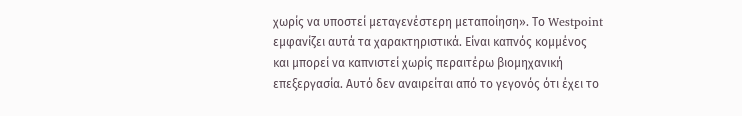χωρίς να υποστεί μεταγενέστερη μεταποίηση». Το Westpoint εμφανίζει αυτά τα χαρακτηριστικά. Είναι καπνός κομμένος και μπορεί να καπνιστεί χωρίς περαιτέρω βιομηχανική επεξεργασία. Αυτό δεν αναιρείται από το γεγονός ότι έχει το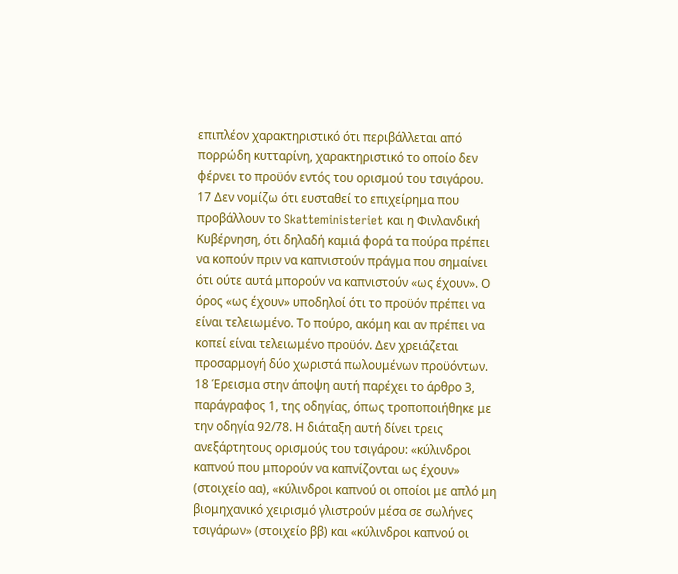επιπλέον χαρακτηριστικό ότι περιβάλλεται από πορρώδη κυτταρίνη, χαρακτηριστικό το οποίο δεν φέρνει το προϋόν εντός του ορισμού του τσιγάρου.
17 Δεν νομίζω ότι ευσταθεί το επιχείρημα που προβάλλουν το Skatteministeriet και η Φινλανδική Κυβέρνηση, ότι δηλαδή καμιά φορά τα πούρα πρέπει να κοπούν πριν να καπνιστούν πράγμα που σημαίνει ότι ούτε αυτά μπορούν να καπνιστούν «ως έχουν». Ο όρος «ως έχουν» υποδηλοί ότι το προϋόν πρέπει να είναι τελειωμένο. Το πούρο, ακόμη και αν πρέπει να κοπεί είναι τελειωμένο προϋόν. Δεν χρειάζεται προσαρμογή δύο χωριστά πωλουμένων προϋόντων.
18 Έρεισμα στην άποψη αυτή παρέχει το άρθρο 3, παράγραφος 1, της οδηγίας, όπως τροποποιήθηκε με την οδηγία 92/78. Η διάταξη αυτή δίνει τρεις ανεξάρτητους ορισμούς του τσιγάρου: «κύλινδροι καπνού που μπορούν να καπνίζονται ως έχουν» (στοιχείο αα), «κύλινδροι καπνού οι οποίοι με απλό μη βιομηχανικό χειρισμό γλιστρούν μέσα σε σωλήνες τσιγάρων» (στοιχείο ββ) και «κύλινδροι καπνού οι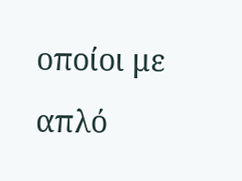οποίοι με απλό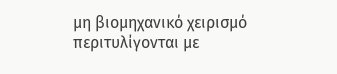μη βιομηχανικό χειρισμό περιτυλίγονται με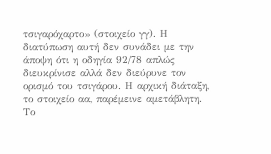τσιγαρόχαρτο» (στοιχείο γγ). Η διατύπωση αυτή δεν συνάδει με την άποψη ότι η οδηγία 92/78 απλώς διευκρίνισε αλλά δεν διεύρυνε τον ορισμό του τσιγάρου. Η αρχική διάταξη, το στοιχείο αα, παρέμεινε αμετάβλητη. Το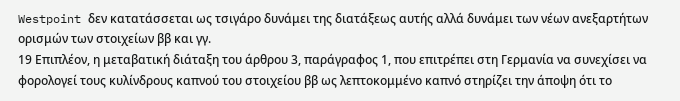Westpoint δεν κατατάσσεται ως τσιγάρο δυνάμει της διατάξεως αυτής αλλά δυνάμει των νέων ανεξαρτήτων ορισμών των στοιχείων ββ και γγ.
19 Επιπλέον, η μεταβατική διάταξη του άρθρου 3, παράγραφος 1, που επιτρέπει στη Γερμανία να συνεχίσει να φορολογεί τους κυλίνδρους καπνού του στοιχείου ββ ως λεπτοκομμένο καπνό στηρίζει την άποψη ότι το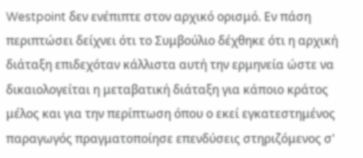Westpoint δεν ενέπιπτε στον αρχικό ορισμό. Εν πάση περιπτώσει δείχνει ότι το Συμβούλιο δέχθηκε ότι η αρχική διάταξη επιδεχόταν κάλλιστα αυτή την ερμηνεία ώστε να δικαιολογείται η μεταβατική διάταξη για κάποιο κράτος μέλος και για την περίπτωση όπου ο εκεί εγκατεστημένος παραγωγός πραγματοποίησε επενδύσεις στηριζόμενος σ'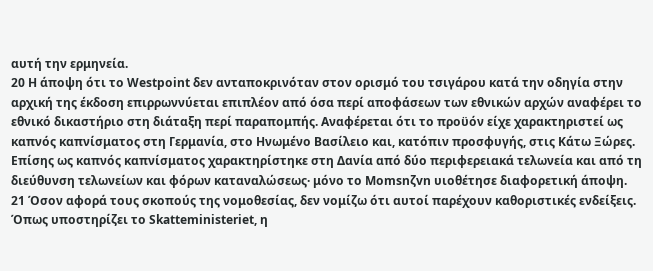αυτή την ερμηνεία.
20 Η άποψη ότι το Westpoint δεν ανταποκρινόταν στον ορισμό του τσιγάρου κατά την οδηγία στην αρχική της έκδοση επιρρωννύεται επιπλέον από όσα περί αποφάσεων των εθνικών αρχών αναφέρει το εθνικό δικαστήριο στη διάταξη περί παραπομπής. Αναφέρεται ότι το προϋόν είχε χαρακτηριστεί ως καπνός καπνίσματος στη Γερμανία, στο Ηνωμένο Βασίλειο και, κατόπιν προσφυγής, στις Κάτω Ξώρες. Επίσης ως καπνός καπνίσματος χαρακτηρίστηκε στη Δανία από δύο περιφερειακά τελωνεία και από τη διεύθυνση τελωνείων και φόρων καταναλώσεως· μόνο το Momsnζvn υιοθέτησε διαφορετική άποψη.
21 Όσον αφορά τους σκοπούς της νομοθεσίας, δεν νομίζω ότι αυτοί παρέχουν καθοριστικές ενδείξεις. Όπως υποστηρίζει το Skatteministeriet, η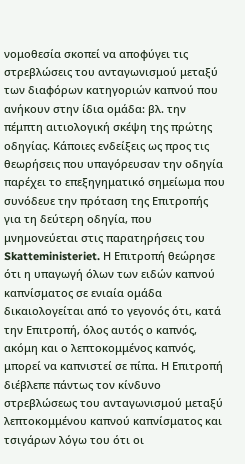νομοθεσία σκοπεί να αποφύγει τις στρεβλώσεις του ανταγωνισμού μεταξύ των διαφόρων κατηγοριών καπνού που ανήκουν στην ίδια ομάδα: βλ. την πέμπτη αιτιολογική σκέψη της πρώτης οδηγίας. Κάποιες ενδείξεις ως προς τις θεωρήσεις που υπαγόρευσαν την οδηγία παρέχει το επεξηγηματικό σημείωμα που συνόδευε την πρόταση της Επιτροπής για τη δεύτερη οδηγία, που μνημονεύεται στις παρατηρήσεις του Skatteministeriet. Η Επιτροπή θεώρησε ότι η υπαγωγή όλων των ειδών καπνού καπνίσματος σε ενιαία ομάδα δικαιολογείται από το γεγονός ότι, κατά την Επιτροπή, όλος αυτός ο καπνός, ακόμη και ο λεπτοκομμένος καπνός, μπορεί να καπνιστεί σε πίπα. Η Επιτροπή διέβλεπε πάντως τον κίνδυνο στρεβλώσεως του ανταγωνισμού μεταξύ λεπτοκομμένου καπνού καπνίσματος και τσιγάρων λόγω του ότι οι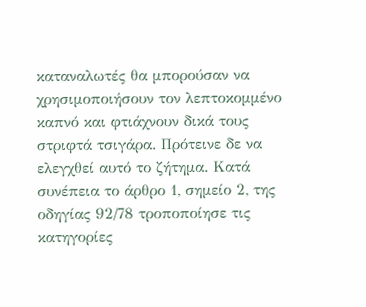καταναλωτές θα μπορούσαν να χρησιμοποιήσουν τον λεπτοκομμένο καπνό και φτιάχνουν δικά τους στριφτά τσιγάρα. Πρότεινε δε να ελεγχθεί αυτό το ζήτημα. Κατά συνέπεια το άρθρο 1, σημείο 2, της οδηγίας 92/78 τροποποίησε τις κατηγορίες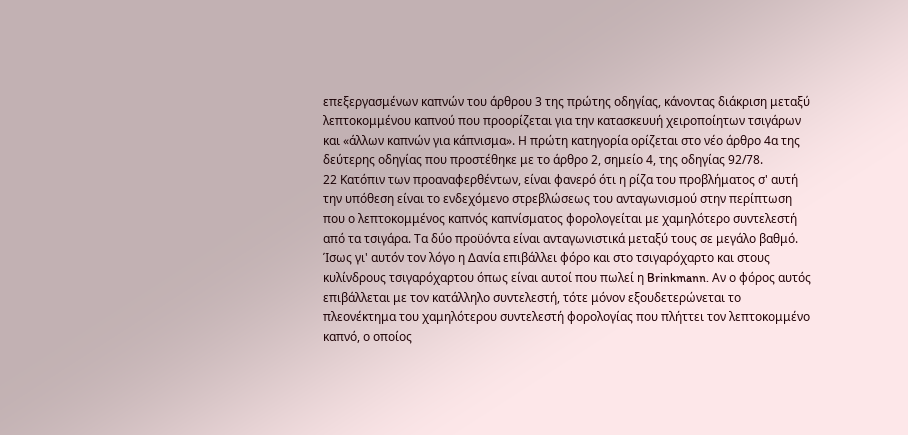επεξεργασμένων καπνών του άρθρου 3 της πρώτης οδηγίας, κάνοντας διάκριση μεταξύ λεπτοκομμένου καπνού που προορίζεται για την κατασκευυή χειροποίητων τσιγάρων και «άλλων καπνών για κάπνισμα». Η πρώτη κατηγορία ορίζεται στο νέο άρθρο 4α της δεύτερης οδηγίας που προστέθηκε με το άρθρο 2, σημείο 4, της οδηγίας 92/78.
22 Κατόπιν των προαναφερθέντων, είναι φανερό ότι η ρίζα του προβλήματος σ' αυτή την υπόθεση είναι το ενδεχόμενο στρεβλώσεως του ανταγωνισμού στην περίπτωση που ο λεπτοκομμένος καπνός καπνίσματος φορολογείται με χαμηλότερο συντελεστή από τα τσιγάρα. Τα δύο προϋόντα είναι ανταγωνιστικά μεταξύ τους σε μεγάλο βαθμό. Ίσως γι' αυτόν τον λόγο η Δανία επιβάλλει φόρο και στο τσιγαρόχαρτο και στους κυλίνδρους τσιγαρόχαρτου όπως είναι αυτοί που πωλεί η Brinkmann. Αν ο φόρος αυτός επιβάλλεται με τον κατάλληλο συντελεστή, τότε μόνον εξουδετερώνεται το πλεονέκτημα του χαμηλότερου συντελεστή φορολογίας που πλήττει τον λεπτοκομμένο καπνό, ο οποίος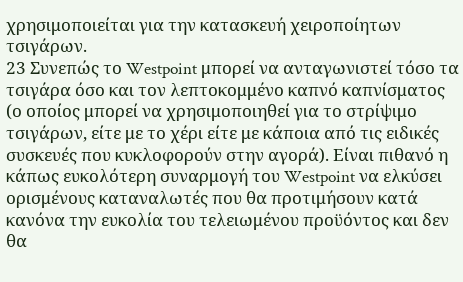χρησιμοποιείται για την κατασκευή χειροποίητων τσιγάρων.
23 Συνεπώς το Westpoint μπορεί να ανταγωνιστεί τόσο τα τσιγάρα όσο και τον λεπτοκομμένο καπνό καπνίσματος (ο οποίος μπορεί να χρησιμοποιηθεί για το στρίψιμο τσιγάρων, είτε με το χέρι είτε με κάποια από τις ειδικές συσκευές που κυκλοφορούν στην αγορά). Είναι πιθανό η κάπως ευκολότερη συναρμογή του Westpoint να ελκύσει ορισμένους καταναλωτές που θα προτιμήσουν κατά κανόνα την ευκολία του τελειωμένου προϋόντος και δεν θα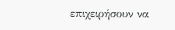επιχειρήσουν να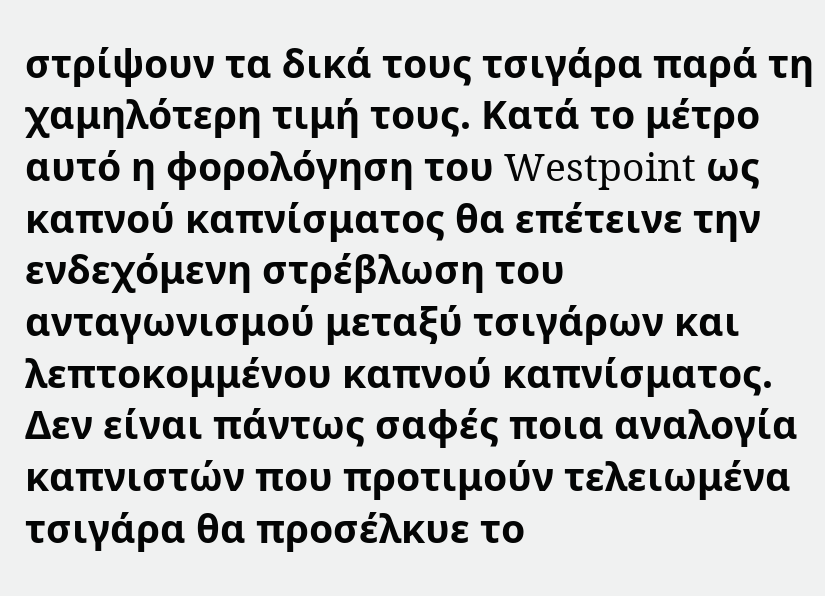στρίψουν τα δικά τους τσιγάρα παρά τη χαμηλότερη τιμή τους. Κατά το μέτρο αυτό η φορολόγηση του Westpoint ως καπνού καπνίσματος θα επέτεινε την ενδεχόμενη στρέβλωση του ανταγωνισμού μεταξύ τσιγάρων και λεπτοκομμένου καπνού καπνίσματος. Δεν είναι πάντως σαφές ποια αναλογία καπνιστών που προτιμούν τελειωμένα τσιγάρα θα προσέλκυε το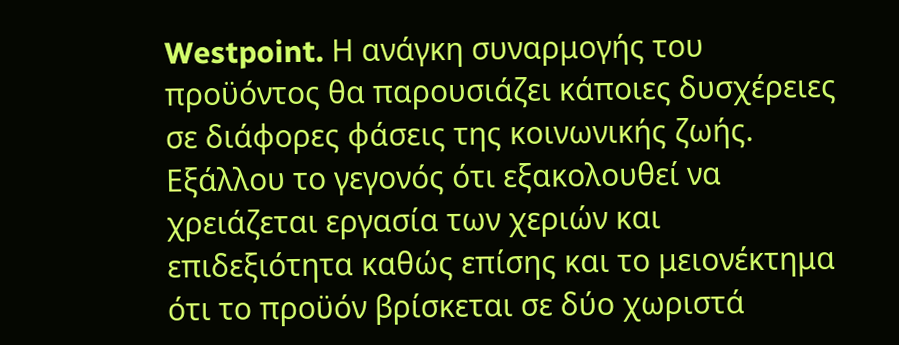Westpoint. Η ανάγκη συναρμογής του προϋόντος θα παρουσιάζει κάποιες δυσχέρειες σε διάφορες φάσεις της κοινωνικής ζωής. Εξάλλου το γεγονός ότι εξακολουθεί να χρειάζεται εργασία των χεριών και επιδεξιότητα καθώς επίσης και το μειονέκτημα ότι το προϋόν βρίσκεται σε δύο χωριστά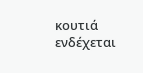κουτιά ενδέχεται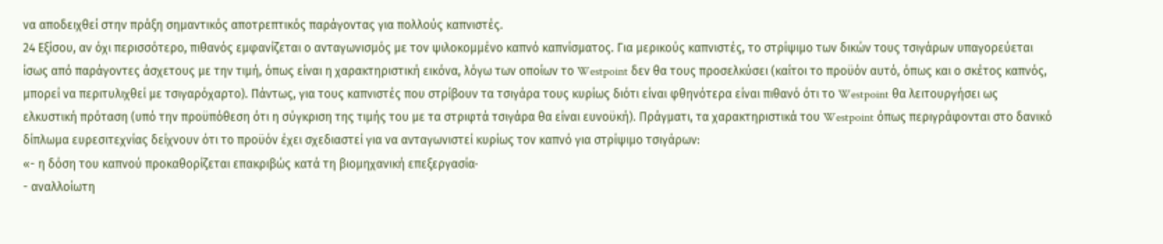να αποδειχθεί στην πράξη σημαντικός αποτρεπτικός παράγοντας για πολλούς καπνιστές.
24 Εξίσου, αν όχι περισσότερο, πιθανός εμφανίζεται ο ανταγωνισμός με τον ψιλοκομμένο καπνό καπνίσματος. Για μερικούς καπνιστές, το στρίψιμο των δικών τους τσιγάρων υπαγορεύεται ίσως από παράγοντες άσχετους με την τιμή, όπως είναι η χαρακτηριστική εικόνα, λόγω των οποίων το Westpoint δεν θα τους προσελκύσει (καίτοι το προϋόν αυτό, όπως και ο σκέτος καπνός, μπορεί να περιτυλιχθεί με τσιγαρόχαρτο). Πάντως, για τους καπνιστές που στρίβουν τα τσιγάρα τους κυρίως διότι είναι φθηνότερα είναι πιθανό ότι το Westpoint θα λειτουργήσει ως ελκυστική πρόταση (υπό την προϋπόθεση ότι η σύγκριση της τιμής του με τα στριφτά τσιγάρα θα είναι ευνοϋκή). Πράγματι, τα χαρακτηριστικά του Westpoint όπως περιγράφονται στο δανικό δίπλωμα ευρεσιτεχνίας δείχνουν ότι το προϋόν έχει σχεδιαστεί για να ανταγωνιστεί κυρίως τον καπνό για στρίψιμο τσιγάρων:
«- η δόση του καπνού προκαθορίζεται επακριβώς κατά τη βιομηχανική επεξεργασία·
- αναλλοίωτη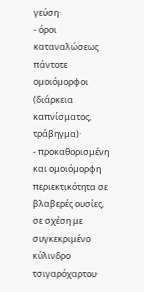γεύση·
- όροι καταναλώσεως πάντοτε ομοιόμορφοι (διάρκεια καπνίσματος, τράβηγμα)·
- προκαθορισμένη και ομοιόμορφη περιεκτικότητα σε βλαβερές ουσίες, σε σχέση με συγκεκριμένο κύλινδρο τσιγαρόχαρτου·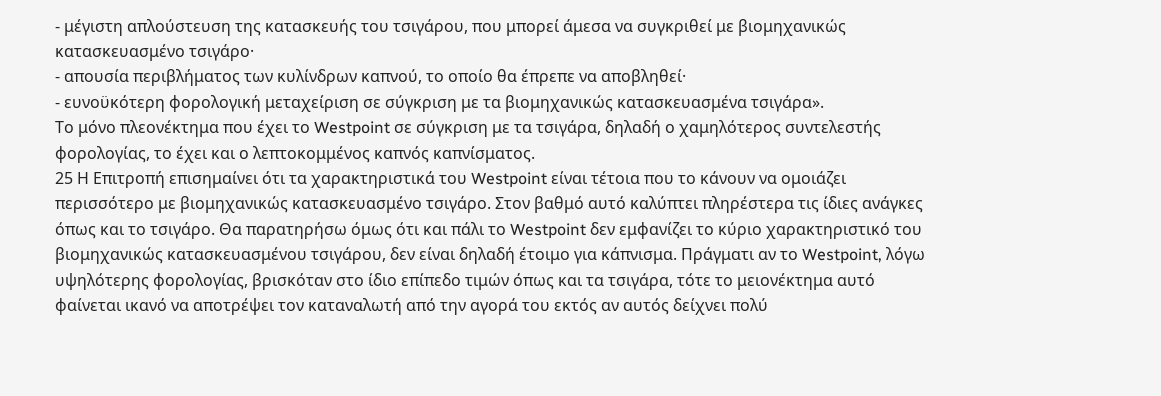- μέγιστη απλούστευση της κατασκευής του τσιγάρου, που μπορεί άμεσα να συγκριθεί με βιομηχανικώς κατασκευασμένο τσιγάρο·
- απουσία περιβλήματος των κυλίνδρων καπνού, το οποίο θα έπρεπε να αποβληθεί·
- ευνοϋκότερη φορολογική μεταχείριση σε σύγκριση με τα βιομηχανικώς κατασκευασμένα τσιγάρα».
Το μόνο πλεονέκτημα που έχει το Westpoint σε σύγκριση με τα τσιγάρα, δηλαδή ο χαμηλότερος συντελεστής φορολογίας, το έχει και ο λεπτοκομμένος καπνός καπνίσματος.
25 Η Επιτροπή επισημαίνει ότι τα χαρακτηριστικά του Westpoint είναι τέτοια που το κάνουν να ομοιάζει περισσότερο με βιομηχανικώς κατασκευασμένο τσιγάρο. Στον βαθμό αυτό καλύπτει πληρέστερα τις ίδιες ανάγκες όπως και το τσιγάρο. Θα παρατηρήσω όμως ότι και πάλι το Westpoint δεν εμφανίζει το κύριο χαρακτηριστικό του βιομηχανικώς κατασκευασμένου τσιγάρου, δεν είναι δηλαδή έτοιμο για κάπνισμα. Πράγματι αν το Westpoint, λόγω υψηλότερης φορολογίας, βρισκόταν στο ίδιο επίπεδο τιμών όπως και τα τσιγάρα, τότε το μειονέκτημα αυτό φαίνεται ικανό να αποτρέψει τον καταναλωτή από την αγορά του εκτός αν αυτός δείχνει πολύ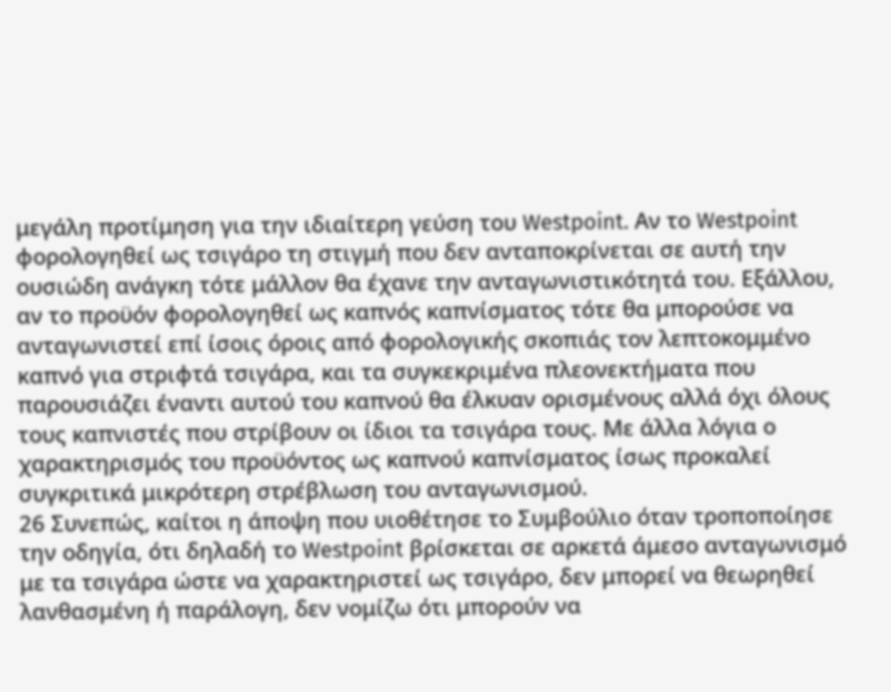μεγάλη προτίμηση για την ιδιαίτερη γεύση του Westpoint. Αν το Westpoint φορολογηθεί ως τσιγάρο τη στιγμή που δεν ανταποκρίνεται σε αυτή την ουσιώδη ανάγκη τότε μάλλον θα έχανε την ανταγωνιστικότητά του. Εξάλλου, αν το προϋόν φορολογηθεί ως καπνός καπνίσματος τότε θα μπορούσε να ανταγωνιστεί επί ίσοις όροις από φορολογικής σκοπιάς τον λεπτοκομμένο καπνό για στριφτά τσιγάρα, και τα συγκεκριμένα πλεονεκτήματα που παρουσιάζει έναντι αυτού του καπνού θα έλκυαν ορισμένους αλλά όχι όλους τους καπνιστές που στρίβουν οι ίδιοι τα τσιγάρα τους. Με άλλα λόγια ο χαρακτηρισμός του προϋόντος ως καπνού καπνίσματος ίσως προκαλεί συγκριτικά μικρότερη στρέβλωση του ανταγωνισμού.
26 Συνεπώς, καίτοι η άποψη που υιοθέτησε το Συμβούλιο όταν τροποποίησε την οδηγία, ότι δηλαδή το Westpoint βρίσκεται σε αρκετά άμεσο ανταγωνισμό με τα τσιγάρα ώστε να χαρακτηριστεί ως τσιγάρο, δεν μπορεί να θεωρηθεί λανθασμένη ή παράλογη, δεν νομίζω ότι μπορούν να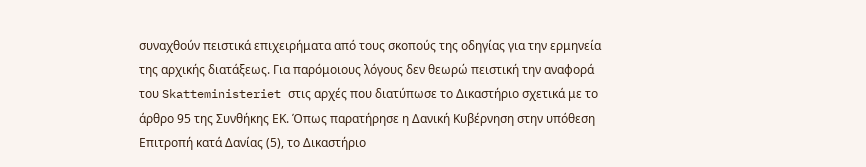συναχθούν πειστικά επιχειρήματα από τους σκοπούς της οδηγίας για την ερμηνεία της αρχικής διατάξεως. Για παρόμοιους λόγους δεν θεωρώ πειστική την αναφορά του Skatteministeriet στις αρχές που διατύπωσε το Δικαστήριο σχετικά με το άρθρο 95 της Συνθήκης ΕΚ. Όπως παρατήρησε η Δανική Κυβέρνηση στην υπόθεση Επιτροπή κατά Δανίας (5), το Δικαστήριο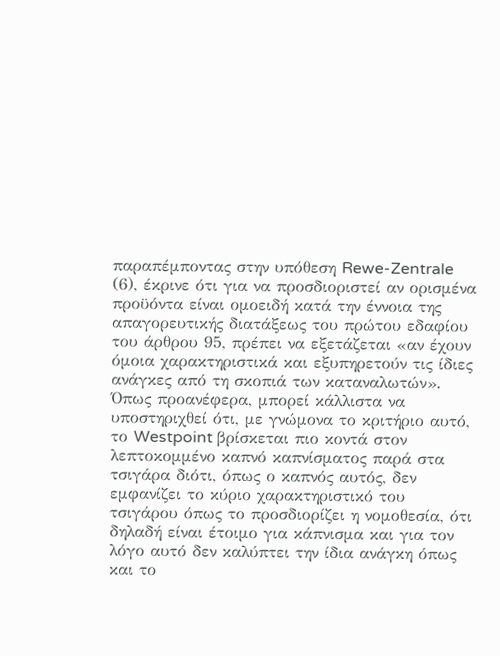παραπέμποντας στην υπόθεση Rewe-Zentrale (6), έκρινε ότι για να προσδιοριστεί αν ορισμένα προϋόντα είναι ομοειδή κατά την έννοια της απαγορευτικής διατάξεως του πρώτου εδαφίου του άρθρου 95, πρέπει να εξετάζεται «αν έχουν όμοια χαρακτηριστικά και εξυπηρετούν τις ίδιες ανάγκες από τη σκοπιά των καταναλωτών». Όπως προανέφερα, μπορεί κάλλιστα να υποστηριχθεί ότι, με γνώμονα το κριτήριο αυτό, το Westpoint βρίσκεται πιο κοντά στον λεπτοκομμένο καπνό καπνίσματος παρά στα τσιγάρα διότι, όπως ο καπνός αυτός, δεν εμφανίζει το κύριο χαρακτηριστικό του τσιγάρου όπως το προσδιορίζει η νομοθεσία, ότι δηλαδή είναι έτοιμο για κάπνισμα και για τον λόγο αυτό δεν καλύπτει την ίδια ανάγκη όπως και το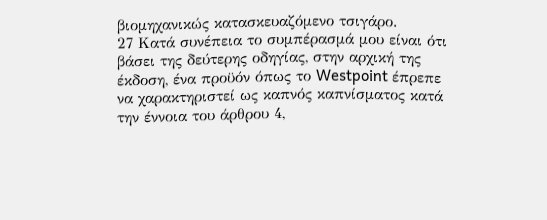βιομηχανικώς κατασκευαζόμενο τσιγάρο.
27 Κατά συνέπεια το συμπέρασμά μου είναι ότι βάσει της δεύτερης οδηγίας, στην αρχική της έκδοση, ένα προϋόν όπως το Westpoint έπρεπε να χαρακτηριστεί ως καπνός καπνίσματος κατά την έννοια του άρθρου 4,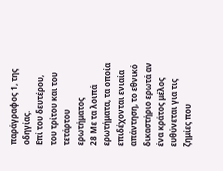παράγραφος 1, της οδηγίας.
Επί του δευτέρου, του τρίτου και του τετάρτου ερωτήματος
28 Με τα λοιπά ερωτήματα, τα οποία επιδέχονται ενιαία απάντηση, το εθνικό δικαστήριο ερωτά αν ένα κράτος μέλος ευθύνεται για τις ζημίες που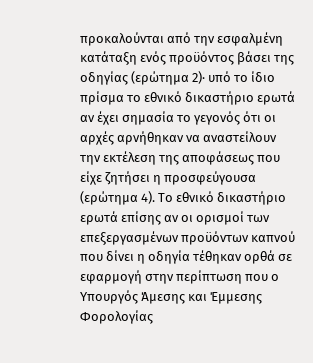προκαλούνται από την εσφαλμένη κατάταξη ενός προϋόντος βάσει της οδηγίας (ερώτημα 2)· υπό το ίδιο πρίσμα το εθνικό δικαστήριο ερωτά αν έχει σημασία το γεγονός ότι οι αρχές αρνήθηκαν να αναστείλουν την εκτέλεση της αποφάσεως που είχε ζητήσει η προσφεύγουσα (ερώτημα 4). Το εθνικό δικαστήριο ερωτά επίσης αν οι ορισμοί των επεξεργασμένων προϋόντων καπνού που δίνει η οδηγία τέθηκαν ορθά σε εφαρμογή στην περίπτωση που ο Υπουργός Άμεσης και Έμμεσης Φορολογίας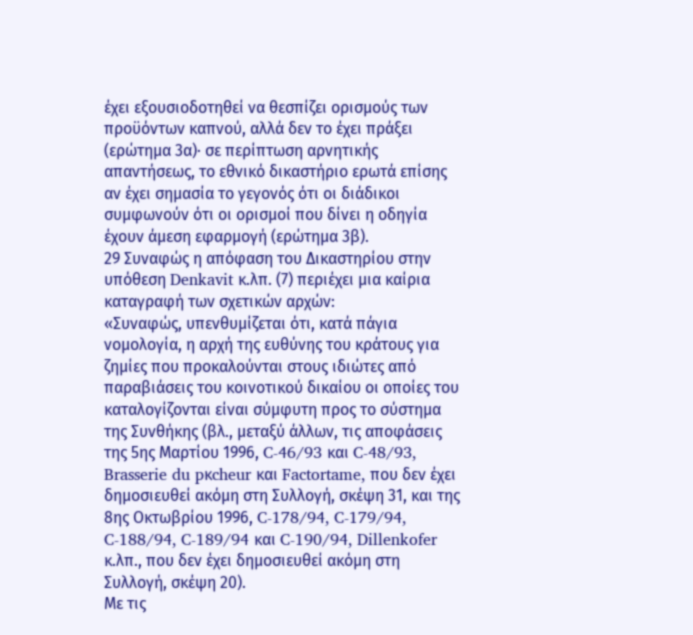έχει εξουσιοδοτηθεί να θεσπίζει ορισμούς των προϋόντων καπνού, αλλά δεν το έχει πράξει (ερώτημα 3α)· σε περίπτωση αρνητικής απαντήσεως, το εθνικό δικαστήριο ερωτά επίσης αν έχει σημασία το γεγονός ότι οι διάδικοι συμφωνούν ότι οι ορισμοί που δίνει η οδηγία έχουν άμεση εφαρμογή (ερώτημα 3β).
29 Συναφώς η απόφαση του Δικαστηρίου στην υπόθεση Denkavit κ.λπ. (7) περιέχει μια καίρια καταγραφή των σχετικών αρχών:
«Συναφώς, υπενθυμίζεται ότι, κατά πάγια νομολογία, η αρχή της ευθύνης του κράτους για ζημίες που προκαλούνται στους ιδιώτες από παραβιάσεις του κοινοτικού δικαίου οι οποίες του καταλογίζονται είναι σύμφυτη προς το σύστημα της Συνθήκης (βλ., μεταξύ άλλων, τις αποφάσεις της 5ης Μαρτίου 1996, C-46/93 και C-48/93, Brasserie du pκcheur και Factortame, που δεν έχει δημοσιευθεί ακόμη στη Συλλογή, σκέψη 31, και της 8ης Οκτωβρίου 1996, C-178/94, C-179/94, C-188/94, C-189/94 και C-190/94, Dillenkofer κ.λπ., που δεν έχει δημοσιευθεί ακόμη στη Συλλογή, σκέψη 20).
Με τις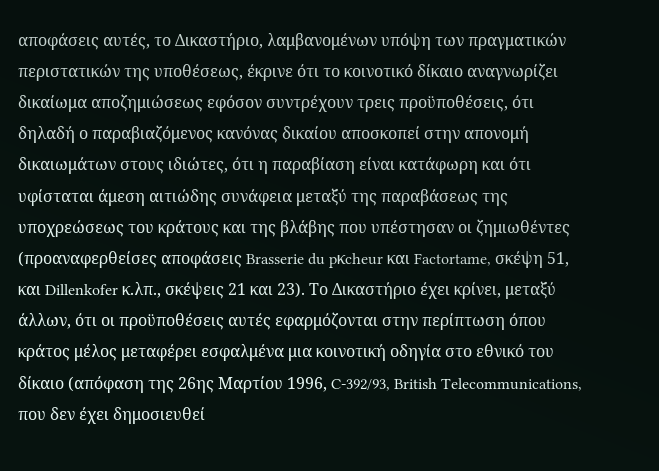αποφάσεις αυτές, το Δικαστήριο, λαμβανομένων υπόψη των πραγματικών περιστατικών της υποθέσεως, έκρινε ότι το κοινοτικό δίκαιο αναγνωρίζει δικαίωμα αποζημιώσεως εφόσον συντρέχουν τρεις προϋποθέσεις, ότι δηλαδή ο παραβιαζόμενος κανόνας δικαίου αποσκοπεί στην απονομή δικαιωμάτων στους ιδιώτες, ότι η παραβίαση είναι κατάφωρη και ότι υφίσταται άμεση αιτιώδης συνάφεια μεταξύ της παραβάσεως της υποχρεώσεως του κράτους και της βλάβης που υπέστησαν οι ζημιωθέντες (προαναφερθείσες αποφάσεις Brasserie du pκcheur και Factortame, σκέψη 51, και Dillenkofer κ.λπ., σκέψεις 21 και 23). Το Δικαστήριο έχει κρίνει, μεταξύ άλλων, ότι οι προϋποθέσεις αυτές εφαρμόζονται στην περίπτωση όπου κράτος μέλος μεταφέρει εσφαλμένα μια κοινοτική οδηγία στο εθνικό του δίκαιο (απόφαση της 26ης Μαρτίου 1996, C-392/93, British Telecommunications, που δεν έχει δημοσιευθεί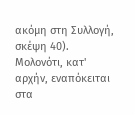ακόμη στη Συλλογή, σκέψη 40).
Μολονότι, κατ' αρχήν, εναπόκειται στα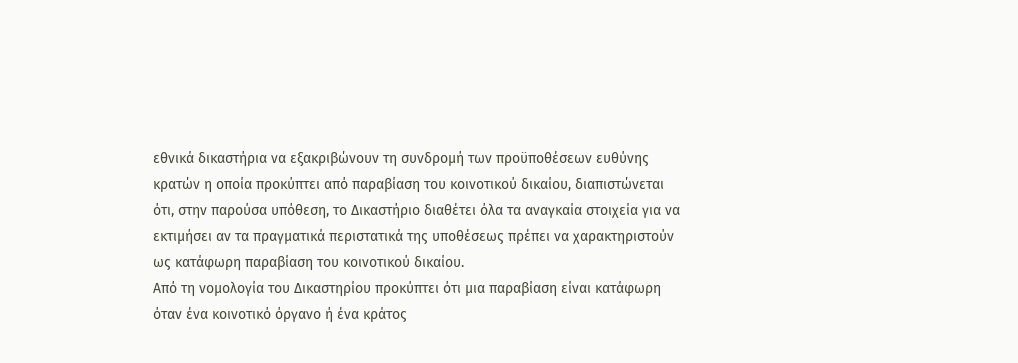εθνικά δικαστήρια να εξακριβώνουν τη συνδρομή των προϋποθέσεων ευθύνης κρατών η οποία προκύπτει από παραβίαση του κοινοτικού δικαίου, διαπιστώνεται ότι, στην παρούσα υπόθεση, το Δικαστήριο διαθέτει όλα τα αναγκαία στοιχεία για να εκτιμήσει αν τα πραγματικά περιστατικά της υποθέσεως πρέπει να χαρακτηριστούν ως κατάφωρη παραβίαση του κοινοτικού δικαίου.
Από τη νομολογία του Δικαστηρίου προκύπτει ότι μια παραβίαση είναι κατάφωρη όταν ένα κοινοτικό όργανο ή ένα κράτος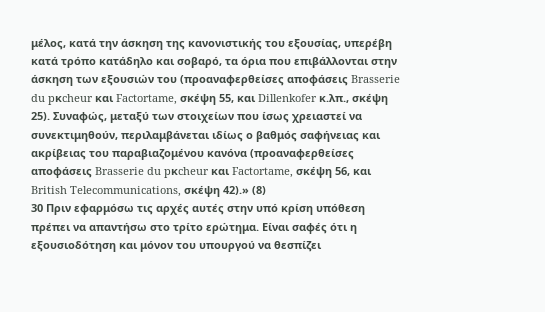μέλος, κατά την άσκηση της κανονιστικής του εξουσίας, υπερέβη κατά τρόπο κατάδηλο και σοβαρό, τα όρια που επιβάλλονται στην άσκηση των εξουσιών του (προαναφερθείσες αποφάσεις Brasserie du pκcheur και Factortame, σκέψη 55, και Dillenkofer κ.λπ., σκέψη 25). Συναφώς, μεταξύ των στοιχείων που ίσως χρειαστεί να συνεκτιμηθούν, περιλαμβάνεται ιδίως ο βαθμός σαφήνειας και ακρίβειας του παραβιαζομένου κανόνα (προαναφερθείσες αποφάσεις Brasserie du pκcheur και Factortame, σκέψη 56, και British Telecommunications, σκέψη 42).» (8)
30 Πριν εφαρμόσω τις αρχές αυτές στην υπό κρίση υπόθεση πρέπει να απαντήσω στο τρίτο ερώτημα. Είναι σαφές ότι η εξουσιοδότηση και μόνον του υπουργού να θεσπίζει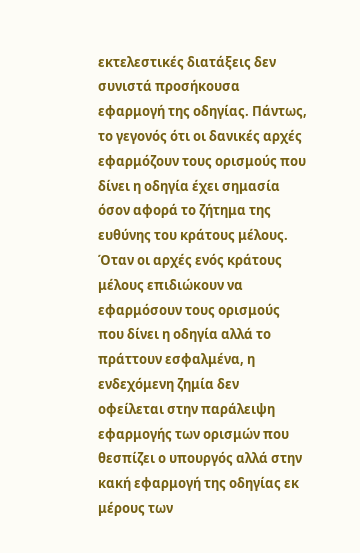εκτελεστικές διατάξεις δεν συνιστά προσήκουσα εφαρμογή της οδηγίας. Πάντως, το γεγονός ότι οι δανικές αρχές εφαρμόζουν τους ορισμούς που δίνει η οδηγία έχει σημασία όσον αφορά το ζήτημα της ευθύνης του κράτους μέλους. Όταν οι αρχές ενός κράτους μέλους επιδιώκουν να εφαρμόσουν τους ορισμούς που δίνει η οδηγία αλλά το πράττουν εσφαλμένα, η ενδεχόμενη ζημία δεν οφείλεται στην παράλειψη εφαρμογής των ορισμών που θεσπίζει ο υπουργός αλλά στην κακή εφαρμογή της οδηγίας εκ μέρους των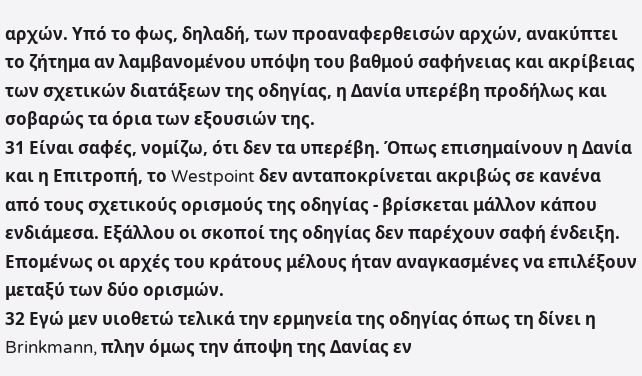αρχών. Υπό το φως, δηλαδή, των προαναφερθεισών αρχών, ανακύπτει το ζήτημα αν λαμβανομένου υπόψη του βαθμού σαφήνειας και ακρίβειας των σχετικών διατάξεων της οδηγίας, η Δανία υπερέβη προδήλως και σοβαρώς τα όρια των εξουσιών της.
31 Είναι σαφές, νομίζω, ότι δεν τα υπερέβη. Όπως επισημαίνουν η Δανία και η Επιτροπή, το Westpoint δεν ανταποκρίνεται ακριβώς σε κανένα από τους σχετικούς ορισμούς της οδηγίας - βρίσκεται μάλλον κάπου ενδιάμεσα. Εξάλλου οι σκοποί της οδηγίας δεν παρέχουν σαφή ένδειξη. Επομένως οι αρχές του κράτους μέλους ήταν αναγκασμένες να επιλέξουν μεταξύ των δύο ορισμών.
32 Εγώ μεν υιοθετώ τελικά την ερμηνεία της οδηγίας όπως τη δίνει η Brinkmann, πλην όμως την άποψη της Δανίας εν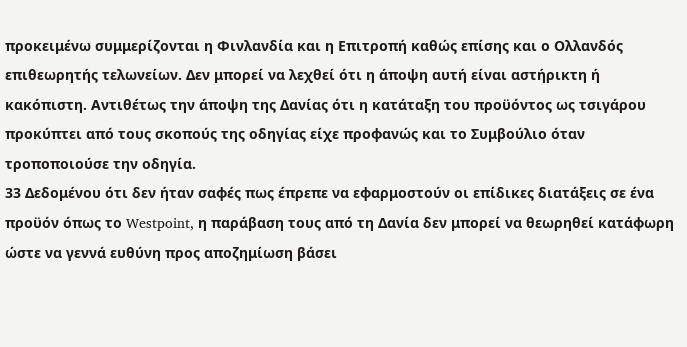προκειμένω συμμερίζονται η Φινλανδία και η Επιτροπή καθώς επίσης και ο Ολλανδός επιθεωρητής τελωνείων. Δεν μπορεί να λεχθεί ότι η άποψη αυτή είναι αστήρικτη ή κακόπιστη. Αντιθέτως την άποψη της Δανίας ότι η κατάταξη του προϋόντος ως τσιγάρου προκύπτει από τους σκοπούς της οδηγίας είχε προφανώς και το Συμβούλιο όταν τροποποιούσε την οδηγία.
33 Δεδομένου ότι δεν ήταν σαφές πως έπρεπε να εφαρμοστούν οι επίδικες διατάξεις σε ένα προϋόν όπως το Westpoint, η παράβαση τους από τη Δανία δεν μπορεί να θεωρηθεί κατάφωρη ώστε να γεννά ευθύνη προς αποζημίωση βάσει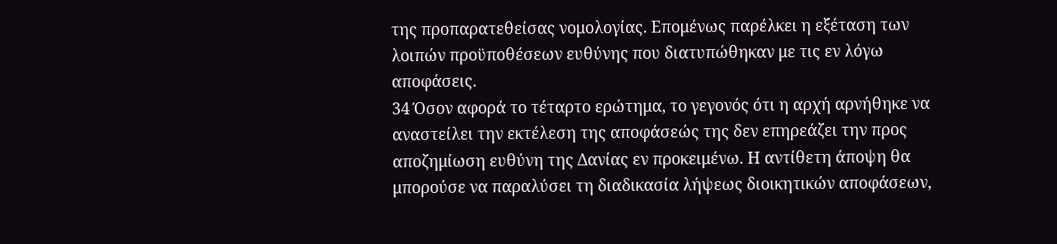της προπαρατεθείσας νομολογίας. Επομένως παρέλκει η εξέταση των λοιπών προϋποθέσεων ευθύνης που διατυπώθηκαν με τις εν λόγω αποφάσεις.
34 Όσον αφορά το τέταρτο ερώτημα, το γεγονός ότι η αρχή αρνήθηκε να αναστείλει την εκτέλεση της αποφάσεώς της δεν επηρεάζει την προς αποζημίωση ευθύνη της Δανίας εν προκειμένω. Η αντίθετη άποψη θα μπορούσε να παραλύσει τη διαδικασία λήψεως διοικητικών αποφάσεων,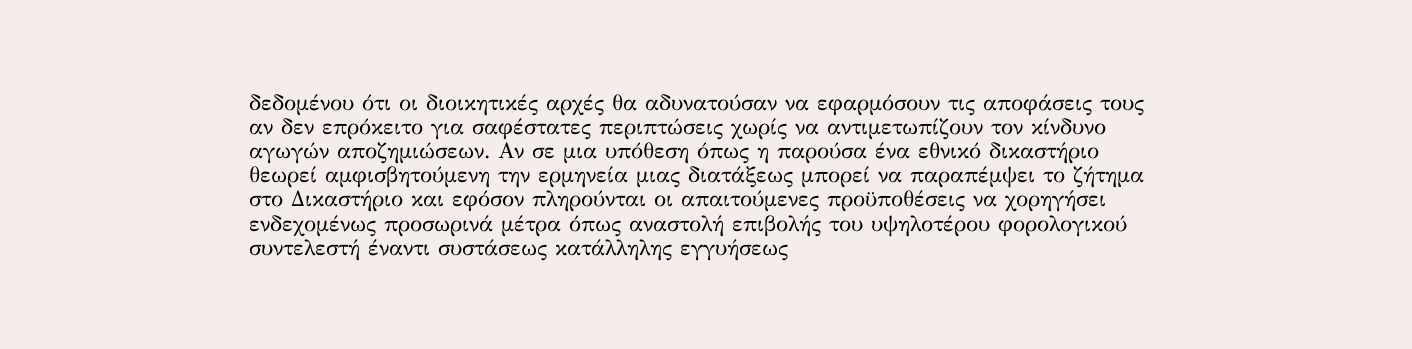δεδομένου ότι οι διοικητικές αρχές θα αδυνατούσαν να εφαρμόσουν τις αποφάσεις τους αν δεν επρόκειτο για σαφέστατες περιπτώσεις χωρίς να αντιμετωπίζουν τον κίνδυνο αγωγών αποζημιώσεων. Αν σε μια υπόθεση όπως η παρούσα ένα εθνικό δικαστήριο θεωρεί αμφισβητούμενη την ερμηνεία μιας διατάξεως μπορεί να παραπέμψει το ζήτημα στο Δικαστήριο και εφόσον πληρούνται οι απαιτούμενες προϋποθέσεις να χορηγήσει ενδεχομένως προσωρινά μέτρα όπως αναστολή επιβολής του υψηλοτέρου φορολογικού συντελεστή έναντι συστάσεως κατάλληλης εγγυήσεως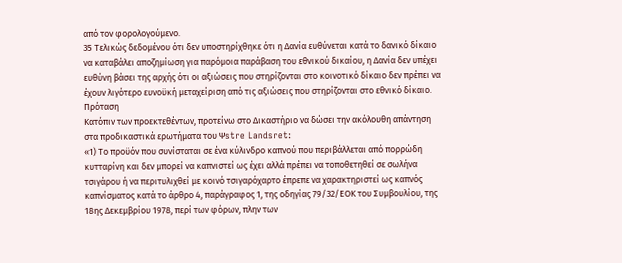από τον φορολογούμενο.
35 Τελικώς δεδομένου ότι δεν υποστηρίχθηκε ότι η Δανία ευθύνεται κατά το δανικό δίκαιο να καταβάλει αποζημίωση για παρόμοια παράβαση του εθνικού δικαίου, η Δανία δεν υπέχει ευθύνη βάσει της αρχής ότι οι αξιώσεις που στηρίζονται στο κοινοτικό δίκαιο δεν πρέπει να έχουν λιγότερο ευνοϋκή μεταχείριση από τις αξιώσεις που στηρίζονται στο εθνικό δίκαιο.
Πρόταση
Κατόπιν των προεκτεθέντων, προτείνω στο Δικαστήριο να δώσει την ακόλουθη απάντηση στα προδικαστικά ερωτήματα του Ψstre Landsret:
«1) Το προϋόν που συνίσταται σε ένα κύλινδρο καπνού που περιβάλλεται από πορρώδη κυτταρίνη και δεν μπορεί να καπνιστεί ως έχει αλλά πρέπει να τοποθετηθεί σε σωλήνα τσιγάρου ή να περιτυλιχθεί με κοινό τσιγαρόχαρτο έπρεπε να χαρακτηριστεί ως καπνός καπνίσματος κατά το άρθρο 4, παράγραφος 1, της οδηγίας 79/32/ΕΟΚ του Συμβουλίου, της 18ης Δεκεμβρίου 1978, περί των φόρων, πλην των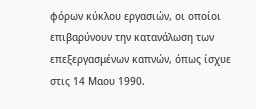φόρων κύκλου εργασιών, οι οποίοι επιβαρύνουν την κατανάλωση των επεξεργασμένων καπνών, όπως ίσχυε στις 14 Μαου 1990.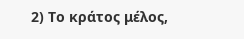2) Το κράτος μέλος,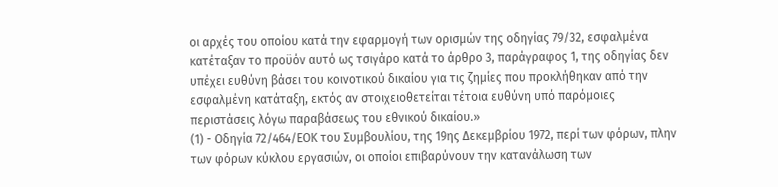οι αρχές του οποίου κατά την εφαρμογή των ορισμών της οδηγίας 79/32, εσφαλμένα κατέταξαν το προϋόν αυτό ως τσιγάρο κατά το άρθρο 3, παράγραφος 1, της οδηγίας δεν υπέχει ευθύνη βάσει του κοινοτικού δικαίου για τις ζημίες που προκλήθηκαν από την εσφαλμένη κατάταξη, εκτός αν στοιχειοθετείται τέτοια ευθύνη υπό παρόμοιες περιστάσεις λόγω παραβάσεως του εθνικού δικαίου.»
(1) - Οδηγία 72/464/ΕΟΚ του Συμβουλίου, της 19ης Δεκεμβρίου 1972, περί των φόρων, πλην των φόρων κύκλου εργασιών, οι οποίοι επιβαρύνουν την κατανάλωση των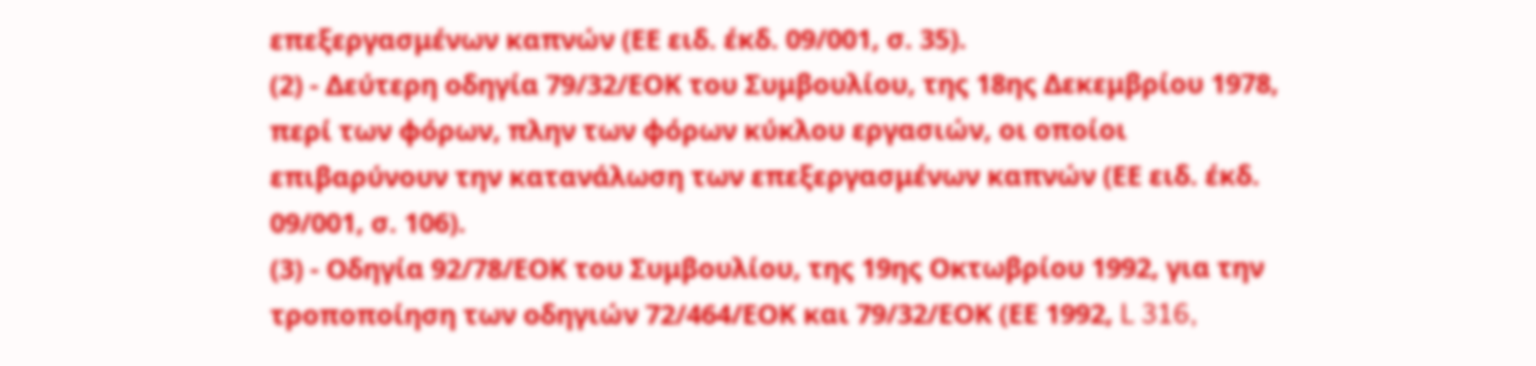επεξεργασμένων καπνών (ΕΕ ειδ. έκδ. 09/001, σ. 35).
(2) - Δεύτερη οδηγία 79/32/ΕΟΚ του Συμβουλίου, της 18ης Δεκεμβρίου 1978, περί των φόρων, πλην των φόρων κύκλου εργασιών, οι οποίοι επιβαρύνουν την κατανάλωση των επεξεργασμένων καπνών (ΕΕ ειδ. έκδ. 09/001, σ. 106).
(3) - Οδηγία 92/78/ΕΟΚ του Συμβουλίου, της 19ης Οκτωβρίου 1992, για την τροποποίηση των οδηγιών 72/464/ΕΟΚ και 79/32/ΕΟΚ (ΕΕ 1992, L 316,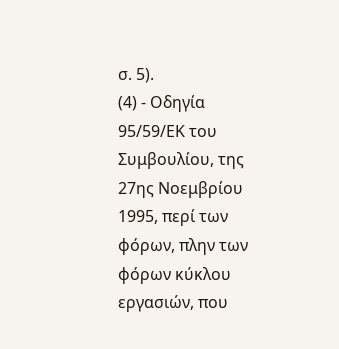σ. 5).
(4) - Οδηγία 95/59/ΕΚ του Συμβουλίου, της 27ης Νοεμβρίου 1995, περί των φόρων, πλην των φόρων κύκλου εργασιών, που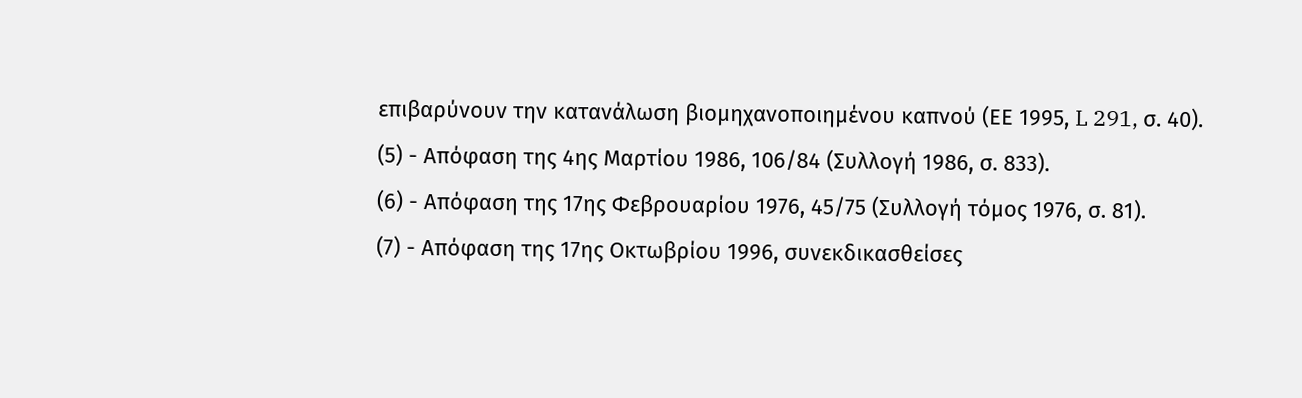επιβαρύνουν την κατανάλωση βιομηχανοποιημένου καπνού (ΕΕ 1995, L 291, σ. 40).
(5) - Απόφαση της 4ης Μαρτίου 1986, 106/84 (Συλλογή 1986, σ. 833).
(6) - Απόφαση της 17ης Φεβρουαρίου 1976, 45/75 (Συλλογή τόμος 1976, σ. 81).
(7) - Απόφαση της 17ης Οκτωβρίου 1996, συνεκδικασθείσες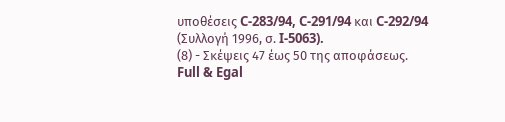υποθέσεις C-283/94, C-291/94 και C-292/94 (Συλλογή 1996, σ. I-5063).
(8) - Σκέψεις 47 έως 50 της αποφάσεως.
Full & Egal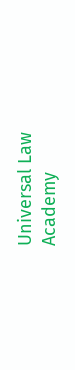Universal Law Academy